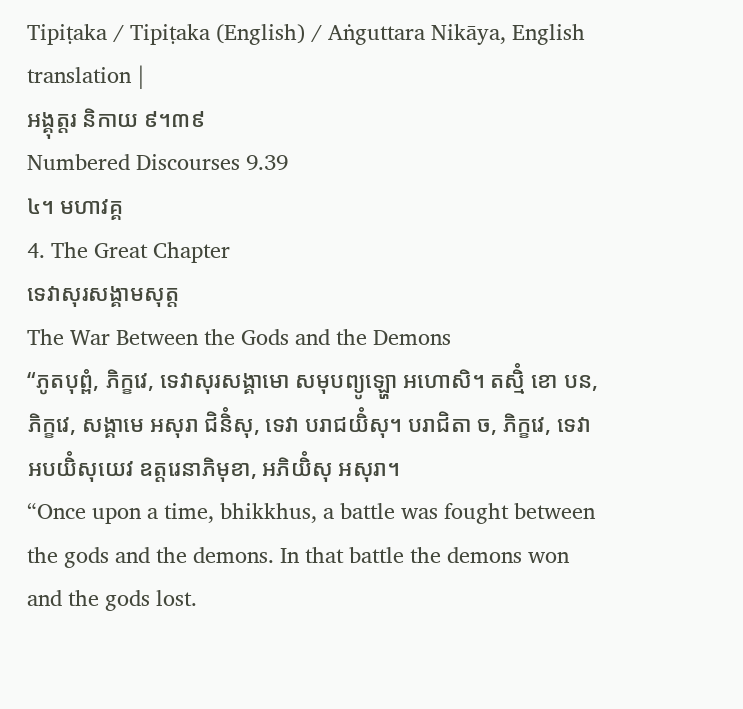Tipiṭaka / Tipiṭaka (English) / Aṅguttara Nikāya, English translation |
អង្គុត្តរ និកាយ ៩។៣៩
Numbered Discourses 9.39
៤។ មហាវគ្គ
4. The Great Chapter
ទេវាសុរសង្គាមសុត្ត
The War Between the Gods and the Demons
“ភូតបុព្ពំ, ភិក្ខវេ, ទេវាសុរសង្គាមោ សមុបព្យូឡ្ហោ អហោសិ។ តស្មិំ ខោ បន, ភិក្ខវេ, សង្គាមេ អសុរា ជិនិំសុ, ទេវា បរាជយិំសុ។ បរាជិតា ច, ភិក្ខវេ, ទេវា អបយិំសុយេវ ឧត្តរេនាភិមុខា, អភិយិំសុ អសុរា។
“Once upon a time, bhikkhus, a battle was fought between the gods and the demons. In that battle the demons won and the gods lost.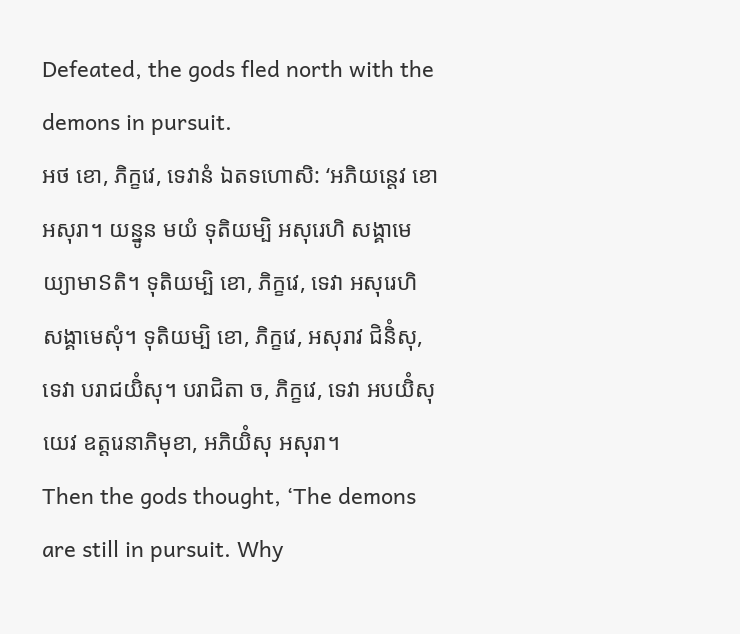Defeated, the gods fled north with the demons in pursuit.
អថ ខោ, ភិក្ខវេ, ទេវានំ ឯតទហោសិ: ‘អភិយន្តេវ ខោ អសុរា។ យន្នូន មយំ ទុតិយម្បិ អសុរេហិ សង្គាមេយ្យាមាៜតិ។ ទុតិយម្បិ ខោ, ភិក្ខវេ, ទេវា អសុរេហិ សង្គាមេសុំ។ ទុតិយម្បិ ខោ, ភិក្ខវេ, អសុរាវ ជិនិំសុ, ទេវា បរាជយិំសុ។ បរាជិតា ច, ភិក្ខវេ, ទេវា អបយិំសុយេវ ឧត្តរេនាភិមុខា, អភិយិំសុ អសុរា។
Then the gods thought, ‘The demons are still in pursuit. Why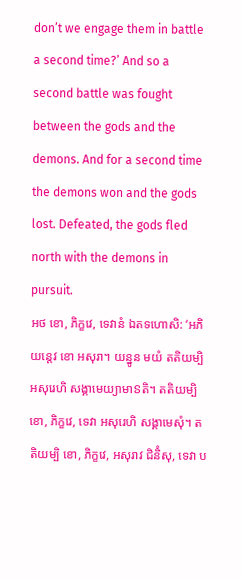don’t we engage them in battle a second time?’ And so a second battle was fought between the gods and the demons. And for a second time the demons won and the gods lost. Defeated, the gods fled north with the demons in pursuit.
អថ ខោ, ភិក្ខវេ, ទេវានំ ឯតទហោសិ: ‘អភិយន្តេវ ខោ អសុរា។ យន្នូន មយំ តតិយម្បិ អសុរេហិ សង្គាមេយ្យាមាៜតិ។ តតិយម្បិ ខោ, ភិក្ខវេ, ទេវា អសុរេហិ សង្គាមេសុំ។ តតិយម្បិ ខោ, ភិក្ខវេ, អសុរាវ ជិនិំសុ, ទេវា ប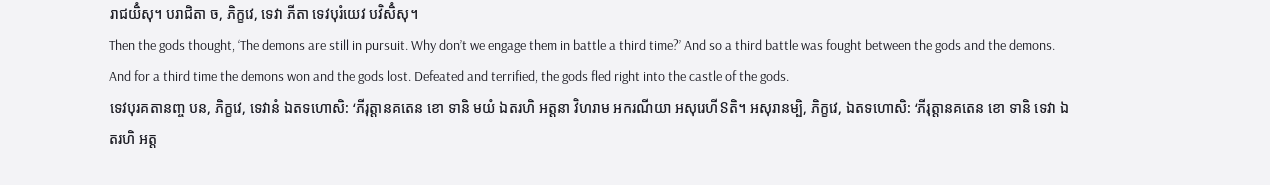រាជយិំសុ។ បរាជិតា ច, ភិក្ខវេ, ទេវា ភីតា ទេវបុរំយេវ បវិសិំសុ។
Then the gods thought, ‘The demons are still in pursuit. Why don’t we engage them in battle a third time?’ And so a third battle was fought between the gods and the demons. And for a third time the demons won and the gods lost. Defeated and terrified, the gods fled right into the castle of the gods.
ទេវបុរគតានញ្ច បន, ភិក្ខវេ, ទេវានំ ឯតទហោសិ: ‘ភីរុត្តានគតេន ខោ ទានិ មយំ ឯតរហិ អត្តនា វិហរាម អករណីយា អសុរេហីៜតិ។ អសុរានម្បិ, ភិក្ខវេ, ឯតទហោសិ: ‘ភីរុត្តានគតេន ខោ ទានិ ទេវា ឯតរហិ អត្ត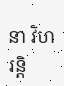នា វិហរន្តិ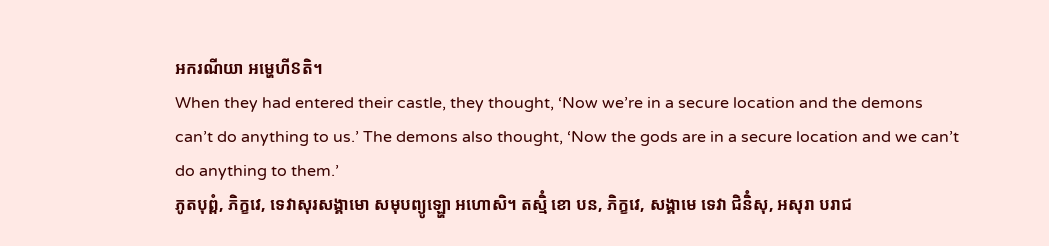អករណីយា អម្ហេហីៜតិ។
When they had entered their castle, they thought, ‘Now we’re in a secure location and the demons can’t do anything to us.’ The demons also thought, ‘Now the gods are in a secure location and we can’t do anything to them.’
ភូតបុព្ពំ, ភិក្ខវេ, ទេវាសុរសង្គាមោ សមុបព្យូឡ្ហោ អហោសិ។ តស្មិំ ខោ បន, ភិក្ខវេ, សង្គាមេ ទេវា ជិនិំសុ, អសុរា បរាជ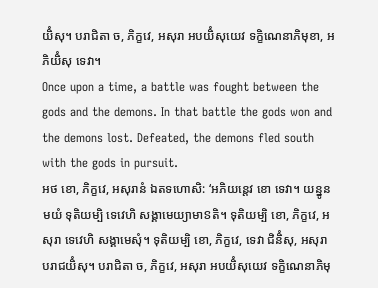យិំសុ។ បរាជិតា ច, ភិក្ខវេ, អសុរា អបយិំសុយេវ ទក្ខិណេនាភិមុខា, អភិយិំសុ ទេវា។
Once upon a time, a battle was fought between the gods and the demons. In that battle the gods won and the demons lost. Defeated, the demons fled south with the gods in pursuit.
អថ ខោ, ភិក្ខវេ, អសុរានំ ឯតទហោសិ: ‘អភិយន្តេវ ខោ ទេវា។ យន្នូន មយំ ទុតិយម្បិ ទេវេហិ សង្គាមេយ្យាមាៜតិ។ ទុតិយម្បិ ខោ, ភិក្ខវេ, អសុរា ទេវេហិ សង្គាមេសុំ។ ទុតិយម្បិ ខោ, ភិក្ខវេ, ទេវា ជិនិំសុ, អសុរា បរាជយិំសុ។ បរាជិតា ច, ភិក្ខវេ, អសុរា អបយិំសុយេវ ទក្ខិណេនាភិមុ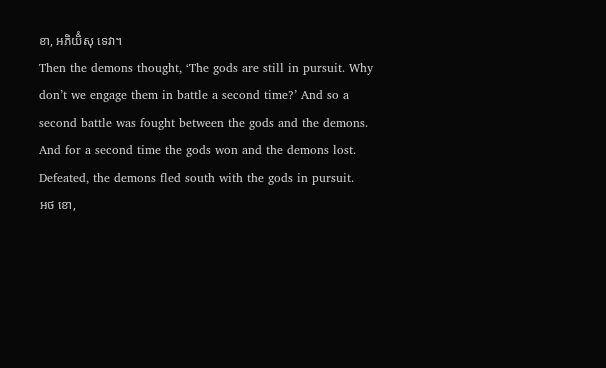ខា, អភិយិំសុ ទេវា។
Then the demons thought, ‘The gods are still in pursuit. Why don’t we engage them in battle a second time?’ And so a second battle was fought between the gods and the demons. And for a second time the gods won and the demons lost. Defeated, the demons fled south with the gods in pursuit.
អថ ខោ,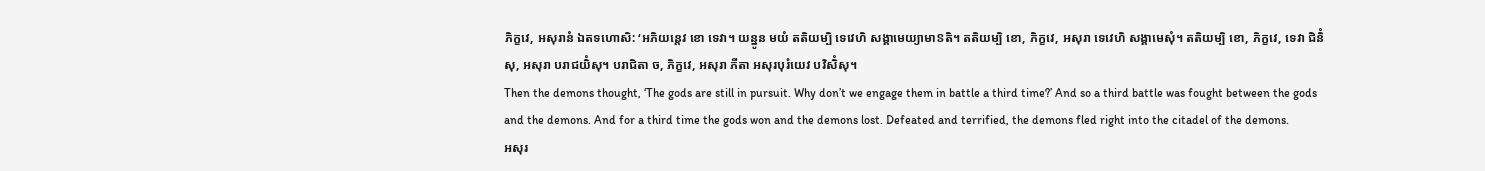ភិក្ខវេ, អសុរានំ ឯតទហោសិ: ‘អភិយន្តេវ ខោ ទេវា។ យន្នូន មយំ តតិយម្បិ ទេវេហិ សង្គាមេយ្យាមាៜតិ។ តតិយម្បិ ខោ, ភិក្ខវេ, អសុរា ទេវេហិ សង្គាមេសុំ។ តតិយម្បិ ខោ, ភិក្ខវេ, ទេវា ជិនិំសុ, អសុរា បរាជយិំសុ។ បរាជិតា ច, ភិក្ខវេ, អសុរា ភីតា អសុរបុរំយេវ បវិសិំសុ។
Then the demons thought, ‘The gods are still in pursuit. Why don’t we engage them in battle a third time?’ And so a third battle was fought between the gods and the demons. And for a third time the gods won and the demons lost. Defeated and terrified, the demons fled right into the citadel of the demons.
អសុរ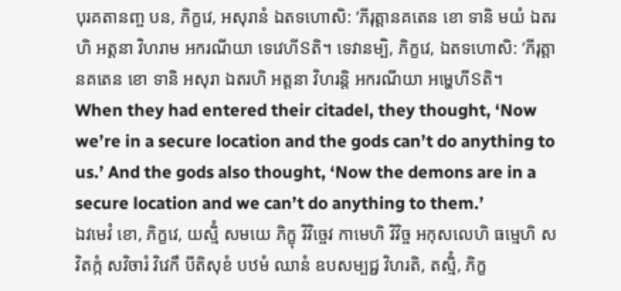បុរគតានញ្ច បន, ភិក្ខវេ, អសុរានំ ឯតទហោសិ: ‘ភីរុត្តានគតេន ខោ ទានិ មយំ ឯតរហិ អត្តនា វិហរាម អករណីយា ទេវេហីៜតិ។ ទេវានម្បិ, ភិក្ខវេ, ឯតទហោសិ: ‘ភីរុត្តានគតេន ខោ ទានិ អសុរា ឯតរហិ អត្តនា វិហរន្តិ អករណីយា អម្ហេហីៜតិ។
When they had entered their citadel, they thought, ‘Now we’re in a secure location and the gods can’t do anything to us.’ And the gods also thought, ‘Now the demons are in a secure location and we can’t do anything to them.’
ឯវមេវំ ខោ, ភិក្ខវេ, យស្មិំ សមយេ ភិក្ខុ វិវិច្ចេវ កាមេហិ វិវិច្ច អកុសលេហិ ធម្មេហិ សវិតក្កំ សវិចារំ វិវេកឹ បីតិសុខំ បឋមំ ឈានំ ឧបសម្បជ្ជ វិហរតិ, តស្មិំ, ភិក្ខ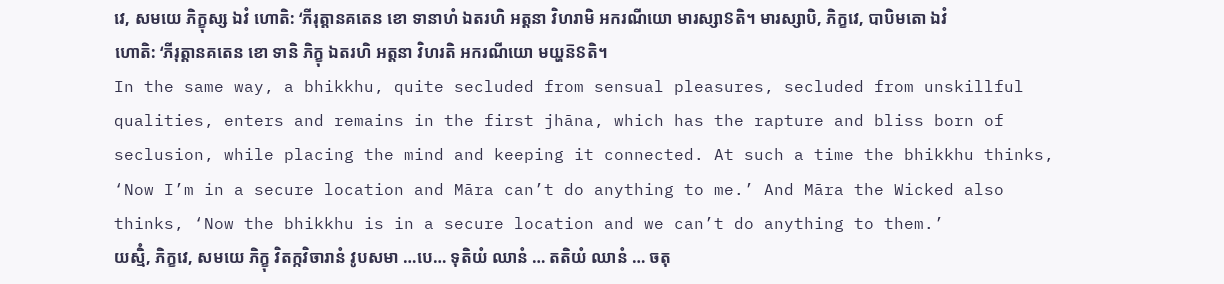វេ, សមយេ ភិក្ខុស្ស ឯវំ ហោតិ: ‘ភីរុត្តានគតេន ខោ ទានាហំ ឯតរហិ អត្តនា វិហរាមិ អករណីយោ មារស្សាៜតិ។ មារស្សាបិ, ភិក្ខវេ, បាបិមតោ ឯវំ ហោតិ: ‘ភីរុត្តានគតេន ខោ ទានិ ភិក្ខុ ឯតរហិ អត្តនា វិហរតិ អករណីយោ មយ្ហន៑ៜតិ។
In the same way, a bhikkhu, quite secluded from sensual pleasures, secluded from unskillful qualities, enters and remains in the first jhāna, which has the rapture and bliss born of seclusion, while placing the mind and keeping it connected. At such a time the bhikkhu thinks, ‘Now I’m in a secure location and Māra can’t do anything to me.’ And Māra the Wicked also thinks, ‘Now the bhikkhu is in a secure location and we can’t do anything to them.’
យស្មិំ, ភិក្ខវេ, សមយេ ភិក្ខុ វិតក្កវិចារានំ វូបសមា …បេ… ទុតិយំ ឈានំ … តតិយំ ឈានំ … ចតុ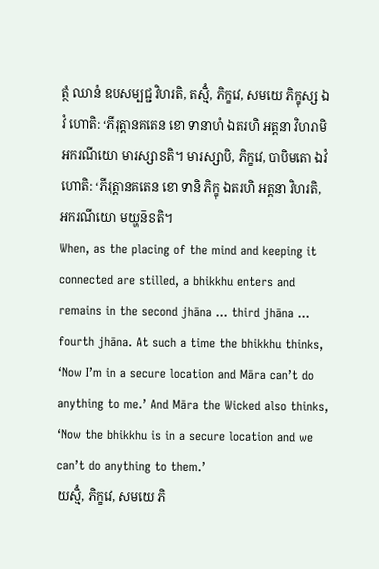ត្ថំ ឈានំ ឧបសម្បជ្ជ វិហរតិ, តស្មិំ, ភិក្ខវេ, សមយេ ភិក្ខុស្ស ឯវំ ហោតិ: ‘ភីរុត្តានគតេន ខោ ទានាហំ ឯតរហិ អត្តនា វិហរាមិ អករណីយោ មារស្សាៜតិ។ មារស្សាបិ, ភិក្ខវេ, បាបិមតោ ឯវំ ហោតិ: ‘ភីរុត្តានគតេន ខោ ទានិ ភិក្ខុ ឯតរហិ អត្តនា វិហរតិ, អករណីយោ មយ្ហន៑ៜតិ។
When, as the placing of the mind and keeping it connected are stilled, a bhikkhu enters and remains in the second jhāna … third jhāna … fourth jhāna. At such a time the bhikkhu thinks, ‘Now I’m in a secure location and Māra can’t do anything to me.’ And Māra the Wicked also thinks, ‘Now the bhikkhu is in a secure location and we can’t do anything to them.’
យស្មិំ, ភិក្ខវេ, សមយេ ភិ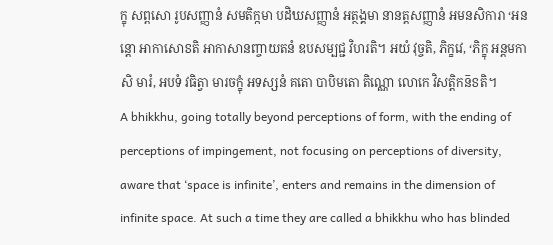ក្ខុ សព្ពសោ រូបសញ្ញានំ សមតិក្កមា បដិឃសញ្ញានំ អត្ថង្គមា នានត្តសញ្ញានំ អមនសិការា ‘អនន្តោ អាកាសោៜតិ អាកាសានញ្ចាយតនំ ឧបសម្បជ្ជ វិហរតិ។ អយំ វុច្ចតិ, ភិក្ខវេ, ‘ភិក្ខុ អន្តមកាសិ មារំ, អបទំ វធិត្វា មារចក្ខុំ អទស្សនំ គតោ បាបិមតោ តិណ្ណោ លោកេ វិសត្តិកន៑ៜតិ។
A bhikkhu, going totally beyond perceptions of form, with the ending of perceptions of impingement, not focusing on perceptions of diversity, aware that ‘space is infinite’, enters and remains in the dimension of infinite space. At such a time they are called a bhikkhu who has blinded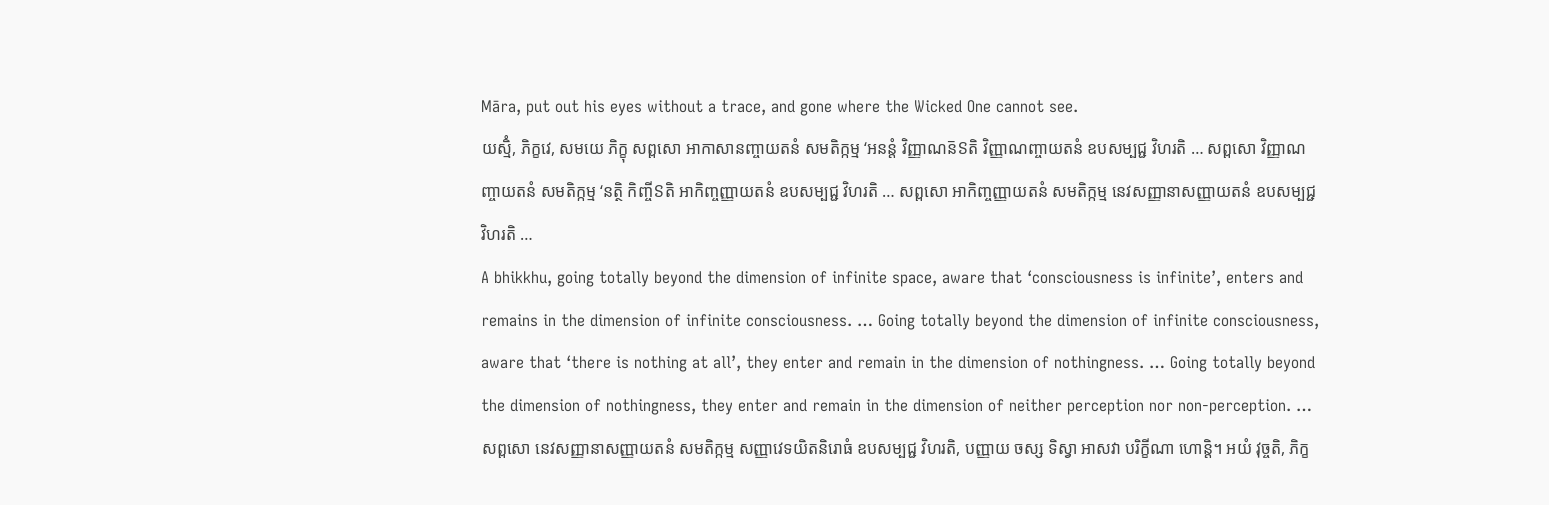Māra, put out his eyes without a trace, and gone where the Wicked One cannot see.
យស្មិំ, ភិក្ខវេ, សមយេ ភិក្ខុ សព្ពសោ អាកាសានញ្ចាយតនំ សមតិក្កម្ម ‘អនន្តំ វិញ្ញាណន៑ៜតិ វិញ្ញាណញ្ចាយតនំ ឧបសម្បជ្ជ វិហរតិ … សព្ពសោ វិញ្ញាណញ្ចាយតនំ សមតិក្កម្ម ‘នត្ថិ កិញ្ចីៜតិ អាកិញ្ចញ្ញាយតនំ ឧបសម្បជ្ជ វិហរតិ … សព្ពសោ អាកិញ្ចញ្ញាយតនំ សមតិក្កម្ម នេវសញ្ញានាសញ្ញាយតនំ ឧបសម្បជ្ជ វិហរតិ …
A bhikkhu, going totally beyond the dimension of infinite space, aware that ‘consciousness is infinite’, enters and remains in the dimension of infinite consciousness. … Going totally beyond the dimension of infinite consciousness, aware that ‘there is nothing at all’, they enter and remain in the dimension of nothingness. … Going totally beyond the dimension of nothingness, they enter and remain in the dimension of neither perception nor non-perception. …
សព្ពសោ នេវសញ្ញានាសញ្ញាយតនំ សមតិក្កម្ម សញ្ញាវេទយិតនិរោធំ ឧបសម្បជ្ជ វិហរតិ, បញ្ញាយ ចស្ស ទិស្វា អាសវា បរិក្ខីណា ហោន្តិ។ អយំ វុច្ចតិ, ភិក្ខ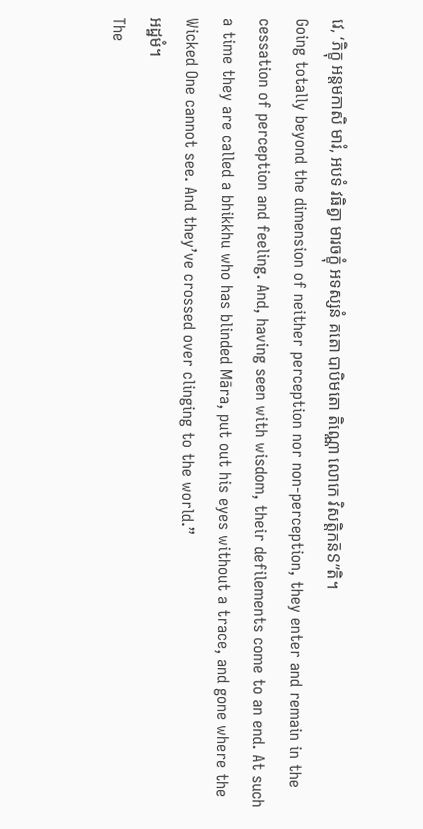វេ, ‘ភិក្ខុ អន្តមកាសិ មារំ, អបទំ វធិត្វា មារចក្ខុំ អទស្សនំ គតោ បាបិមតោ តិណ្ណោ លោកេ វិសត្តិកន៑ៜ”តិ។
Going totally beyond the dimension of neither perception nor non-perception, they enter and remain in the cessation of perception and feeling. And, having seen with wisdom, their defilements come to an end. At such a time they are called a bhikkhu who has blinded Māra, put out his eyes without a trace, and gone where the Wicked One cannot see. And they’ve crossed over clinging to the world.”
អដ្ឋមំ។
The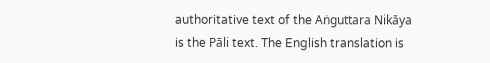authoritative text of the Aṅguttara Nikāya is the Pāli text. The English translation is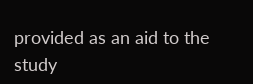provided as an aid to the study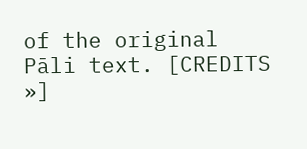of the original Pāli text. [CREDITS »]